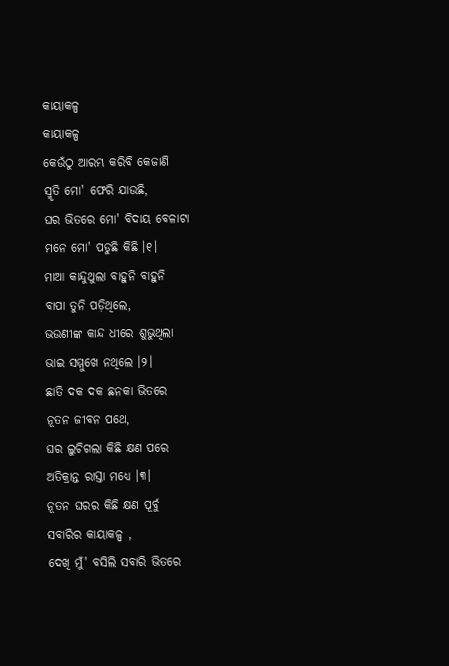କାୟାକଳ୍ପ
କାୟାକଳ୍ପ
କେଉଁଠୁ ଆରମ୍ଭ କରିବି କେଜାଣି
ସ୍ମୃତି ମୋ' ଫେରି ଯାଉଛି,
ଘର ଭିତରେ ମୋ' ବିଦାୟ ବେଳାଟା
ମନେ ମୋ' ପଡୁଛି କିଛି ।୧।
ମାଆ କାନ୍ଦୁଥୁଲା ବାହୁନି ବାହୁନି
ବାପା ତୁନି ପଡ଼ିଥିଲେ,
ଭଉଣୀଙ୍କ କାନ୍ଦ ଧୀରେ ଶୁଭୁଥିଲା
ଭାଇ ସମ୍ମୁଖେ ନଥିଲେ ।୨।
ଛାତି ଦକ ଦକ ଛନକା ଭିତରେ
ନୂତନ ଜୀବନ ପଥେ,
ଘର ଲୁଚିଗଲା କିଛି କ୍ଷଣ ପରେ
ଅତିକ୍ରାନ୍ତ ରାସ୍ତା ମଧ୍ୟେ ।୩।
ନୂତନ ଘରର କିଛି କ୍ଷଣ ପୂର୍ବୁ
ସବାରିର କାୟାକଳ୍ପ ,
ଦେଖି ମୁଁ' ବସିଲି ସବାରି ଭିତରେ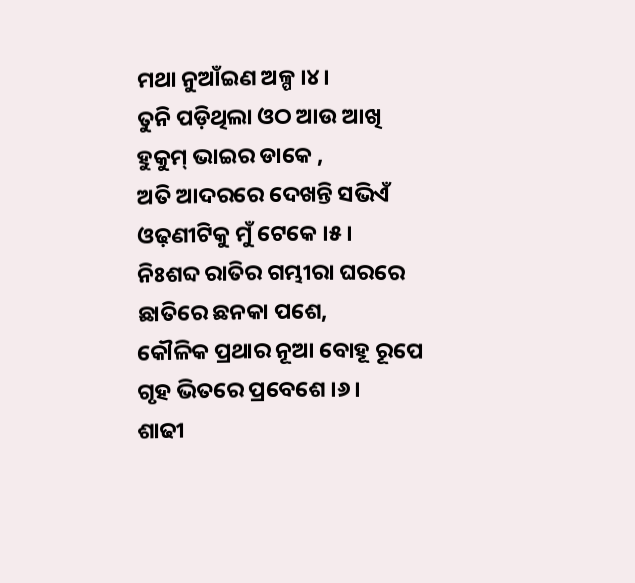ମଥା ନୁଆଁଇଣ ଅଳ୍ପ ।୪।
ତୁନି ପଡ଼ିଥିଲା ଓଠ ଆଉ ଆଖି
ହୁକୁମ୍ ଭାଇର ଡାକେ ,
ଅତି ଆଦରରେ ଦେଖନ୍ତି ସଭିଏଁ
ଓଢ଼ଣୀଟିକୁ ମୁଁ ଟେକେ ।୫।
ନିଃଶବ୍ଦ ରାତିର ଗମ୍ଭୀରା ଘରରେ
ଛାତିରେ ଛନକା ପଶେ,
କୌଳିକ ପ୍ରଥାର ନୂଆ ବୋହୂ ରୂପେ
ଗୃହ ଭିତରେ ପ୍ରବେଶେ ।୬।
ଶାଢୀ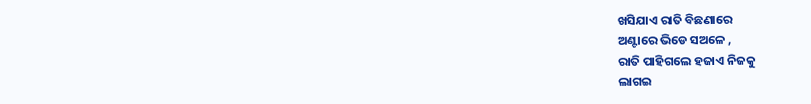ଖସିଯାଏ ରାତି ବିଛଣାରେ
ଅଣ୍ଟାରେ ଭିଡେ ସଅଳେ ,
ରାତି ପାହିଗଲେ ହଜାଏ ନିଜକୁ
ଲାଗଇ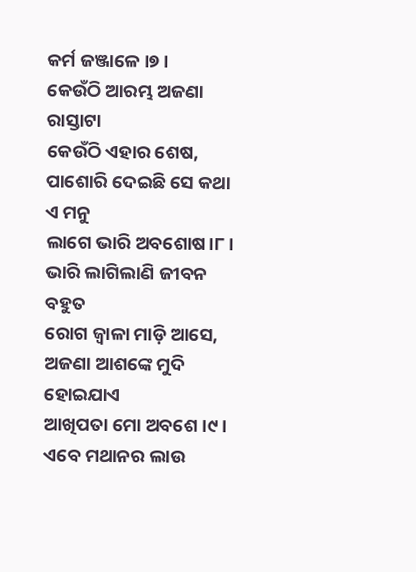କର୍ମ ଜଞ୍ଜାଳେ ।୭।
କେଉଁଠି ଆରମ୍ଭ ଅଜଣା ରାସ୍ତାଟା
କେଉଁଠି ଏହାର ଶେଷ,
ପାଶୋରି ଦେଇଛି ସେ କଥା ଏ ମନୁ
ଲାଗେ ଭାରି ଅବଶୋଷ।୮।
ଭାରି ଲାଗିଲାଣି ଜୀବନ ବହୁତ
ରୋଗ ଜ୍ଵାଳା ମାଡ଼ି ଆସେ,
ଅଜଣା ଆଶଙ୍କେ ମୁଦି ହୋଇଯାଏ
ଆଖିପତା ମୋ ଅବଶେ ।୯।
ଏବେ ମଥାନର ଲାଉ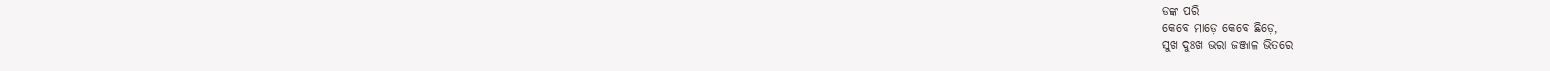ଡଙ୍କ ପରି
କେବେ ମାଡ଼େ କେବେ ଛିଡ଼େ,
ସୁଖ ଦୁଃଖ ଭରା ଜଞ୍ଜାଳ ଭିତରେ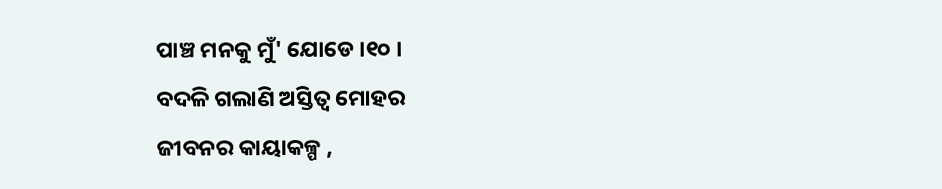ପାଞ୍ଚ ମନକୁ ମୁଁ' ଯୋଡେ ।୧୦ ।
ବଦଳି ଗଲାଣି ଅସ୍ତିତ୍ୱ ମୋହର
ଜୀବନର କାୟାକଳ୍ପ ,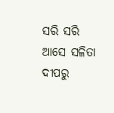ସରି ସରି ଆସେ ସଳିତା ଦୀପରୁ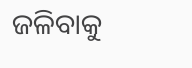ଜଳିବାକୁ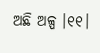ଅଛି ଅଳ୍ପ ।୧୧।